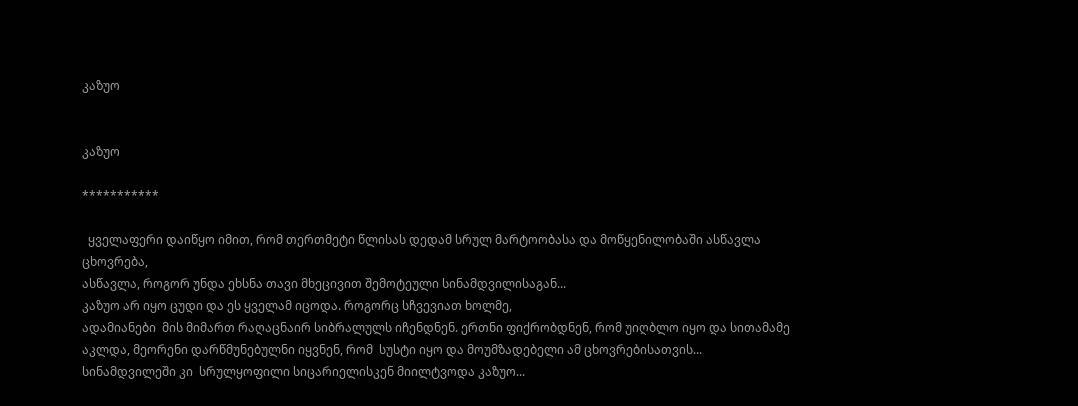კაზუო


კაზუო

***********

  ყველაფერი დაიწყო იმით, რომ თერთმეტი წლისას დედამ სრულ მარტოობასა და მოწყენილობაში ასწავლა ცხოვრება,
ასწავლა, როგორ უნდა ეხსნა თავი მხეცივით შემოტეული სინამდვილისაგან...
კაზუო არ იყო ცუდი და ეს ყველამ იცოდა. როგორც სჩვევიათ ხოლმე,
ადამიანები  მის მიმართ რაღაცნაირ სიბრალულს იჩენდნენ. ერთნი ფიქრობდნენ, რომ უიღბლო იყო და სითამამე აკლდა, მეორენი დარწმუნებულნი იყვნენ, რომ  სუსტი იყო და მოუმზადებელი ამ ცხოვრებისათვის...
სინამდვილეში კი  სრულყოფილი სიცარიელისკენ მიილტვოდა კაზუო...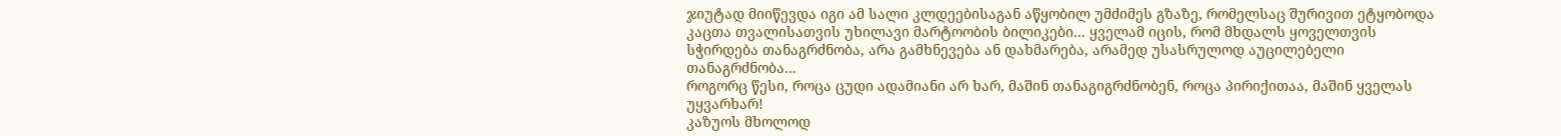ჯიუტად მიიწევდა იგი ამ სალი კლდეებისაგან აწყობილ უმძიმეს გზაზე, რომელსაც შურივით ეტყობოდა კაცთა თვალისათვის უხილავი მარტოობის ბილიკები... ყველამ იცის, რომ მხდალს ყოველთვის   სჭირდება თანაგრძნობა, არა გამხნევება ან დახმარება, არამედ უსასრულოდ აუცილებელი თანაგრძნობა...
როგორც წესი, როცა ცუდი ადამიანი არ ხარ, მაშინ თანაგიგრძნობენ, როცა პირიქითაა, მაშინ ყველას უყვარხარ!
კაზუოს მხოლოდ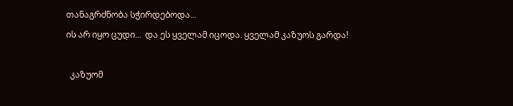თანაგრძნობა სჭირდებოდა...
ის არ იყო ცუდი...  და ეს ყველამ იცოდა. ყველამ კაზუოს გარდა!

  კაზუომ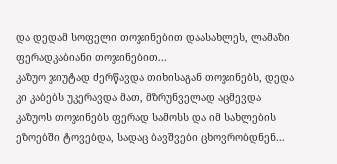და დედამ სოფელი თოჯინებით დაასახლეს, ლამაზი ფერადკაბიანი თოჯინებით...
კაზუო ჯიუტად ძერწავდა თიხისაგან თოჯინებს, დედა კი კაბებს უკერავდა მათ, მზრუნველად აცმევდა კაზუოს თოჯინებს ფერად სამოსს და იმ სახლების ეზოებში ტოვებდა, სადაც ბავშვები ცხოვრობდნენ...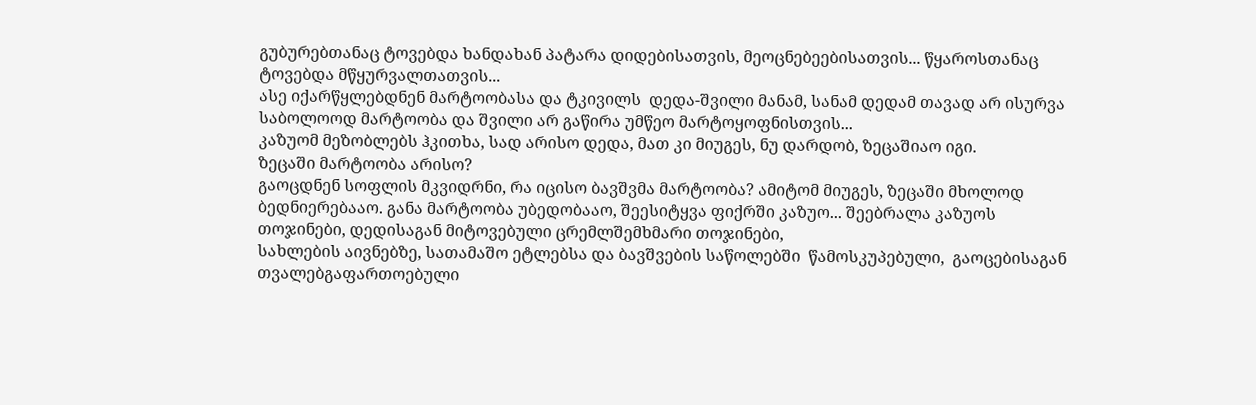გუბურებთანაც ტოვებდა ხანდახან პატარა დიდებისათვის, მეოცნებეებისათვის... წყაროსთანაც ტოვებდა მწყურვალთათვის...
ასე იქარწყლებდნენ მარტოობასა და ტკივილს  დედა-შვილი მანამ, სანამ დედამ თავად არ ისურვა საბოლოოდ მარტოობა და შვილი არ გაწირა უმწეო მარტოყოფნისთვის...
კაზუომ მეზობლებს ჰკითხა, სად არისო დედა, მათ კი მიუგეს, ნუ დარდობ, ზეცაშიაო იგი.
ზეცაში მარტოობა არისო?
გაოცდნენ სოფლის მკვიდრნი, რა იცისო ბავშვმა მარტოობა? ამიტომ მიუგეს, ზეცაში მხოლოდ ბედნიერებააო. განა მარტოობა უბედობააო, შეესიტყვა ფიქრში კაზუო... შეებრალა კაზუოს თოჯინები, დედისაგან მიტოვებული ცრემლშემხმარი თოჯინები,
სახლების აივნებზე, სათამაშო ეტლებსა და ბავშვების საწოლებში  წამოსკუპებული,  გაოცებისაგან თვალებგაფართოებული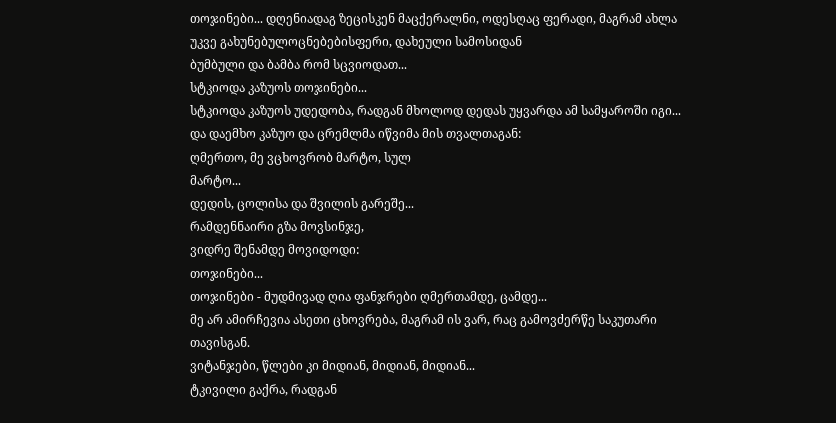თოჯინები... დღენიადაგ ზეცისკენ მაცქერალნი, ოდესღაც ფერადი, მაგრამ ახლა უკვე გახუნებულოცნებებისფერი, დახეული სამოსიდან
ბუმბული და ბამბა რომ სცვიოდათ...
სტკიოდა კაზუოს თოჯინები...
სტკიოდა კაზუოს უდედობა, რადგან მხოლოდ დედას უყვარდა ამ სამყაროში იგი...
და დაემხო კაზუო და ცრემლმა იწვიმა მის თვალთაგან:
ღმერთო, მე ვცხოვრობ მარტო, სულ
მარტო...
დედის, ცოლისა და შვილის გარეშე...
რამდენნაირი გზა მოვსინჯე,
ვიდრე შენამდე მოვიდოდი:
თოჯინები...
თოჯინები - მუდმივად ღია ფანჯრები ღმერთამდე, ცამდე...
მე არ ამირჩევია ასეთი ცხოვრება, მაგრამ ის ვარ, რაც გამოვძერწე საკუთარი თავისგან.
ვიტანჯები, წლები კი მიდიან, მიდიან, მიდიან...
ტკივილი გაქრა, რადგან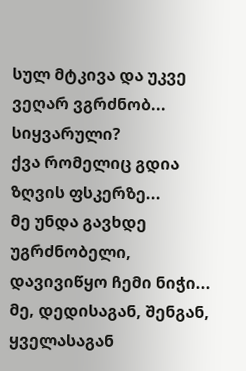სულ მტკივა და უკვე ვეღარ ვგრძნობ...
სიყვარული?
ქვა რომელიც გდია ზღვის ფსკერზე...
მე უნდა გავხდე უგრძნობელი,
დავივიწყო ჩემი ნიჭი...
მე, დედისაგან, შენგან, ყველასაგან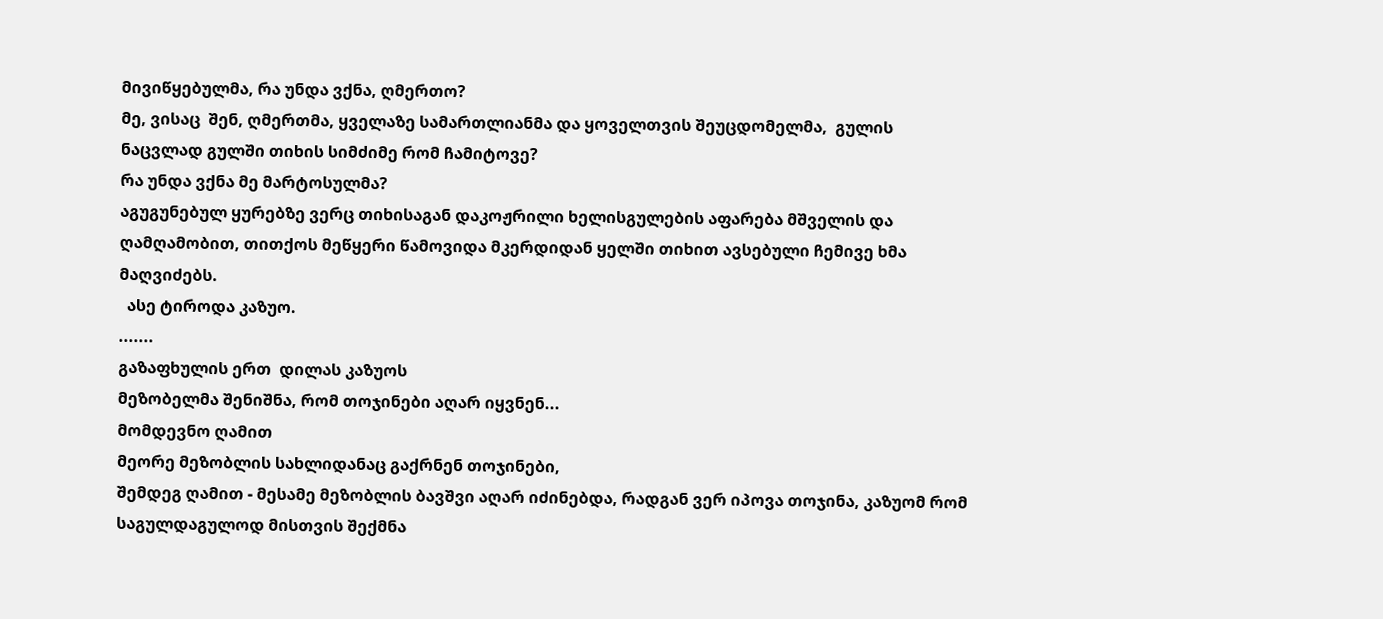მივიწყებულმა, რა უნდა ვქნა, ღმერთო?
მე, ვისაც  შენ, ღმერთმა, ყველაზე სამართლიანმა და ყოველთვის შეუცდომელმა,  გულის ნაცვლად გულში თიხის სიმძიმე რომ ჩამიტოვე?
რა უნდა ვქნა მე მარტოსულმა?
აგუგუნებულ ყურებზე ვერც თიხისაგან დაკოჟრილი ხელისგულების აფარება მშველის და ღამღამობით, თითქოს მეწყერი წამოვიდა მკერდიდან ყელში თიხით ავსებული ჩემივე ხმა მაღვიძებს.
  ასე ტიროდა კაზუო.
.......
გაზაფხულის ერთ  დილას კაზუოს
მეზობელმა შენიშნა, რომ თოჯინები აღარ იყვნენ...
მომდევნო ღამით
მეორე მეზობლის სახლიდანაც გაქრნენ თოჯინები,
შემდეგ ღამით - მესამე მეზობლის ბავშვი აღარ იძინებდა, რადგან ვერ იპოვა თოჯინა, კაზუომ რომ საგულდაგულოდ მისთვის შექმნა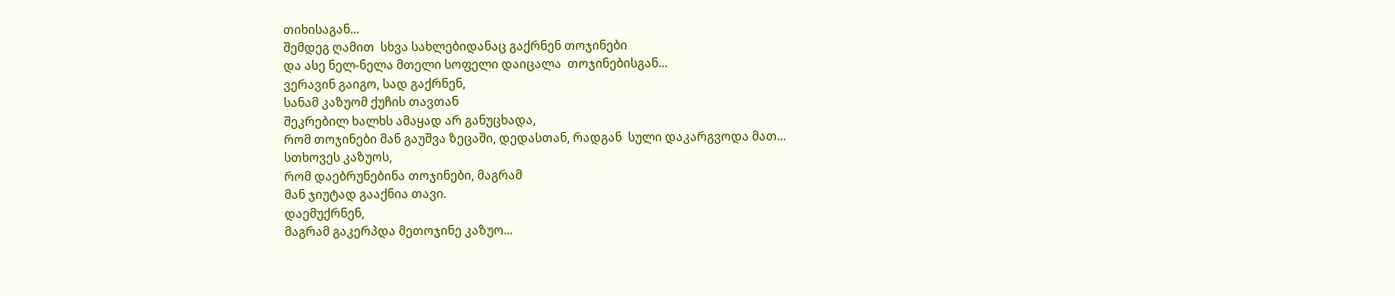თიხისაგან...
შემდეგ ღამით  სხვა სახლებიდანაც გაქრნენ თოჯინები
და ასე ნელ-ნელა მთელი სოფელი დაიცალა  თოჯინებისგან...
ვერავინ გაიგო, სად გაქრნენ,
სანამ კაზუომ ქუჩის თავთან
შეკრებილ ხალხს ამაყად არ განუცხადა,
რომ თოჯინები მან გაუშვა ზეცაში, დედასთან, რადგან  სული დაკარგვოდა მათ...
სთხოვეს კაზუოს,
რომ დაებრუნებინა თოჯინები, მაგრამ
მან ჯიუტად გააქნია თავი.
დაემუქრნენ,
მაგრამ გაკერპდა მეთოჯინე კაზუო...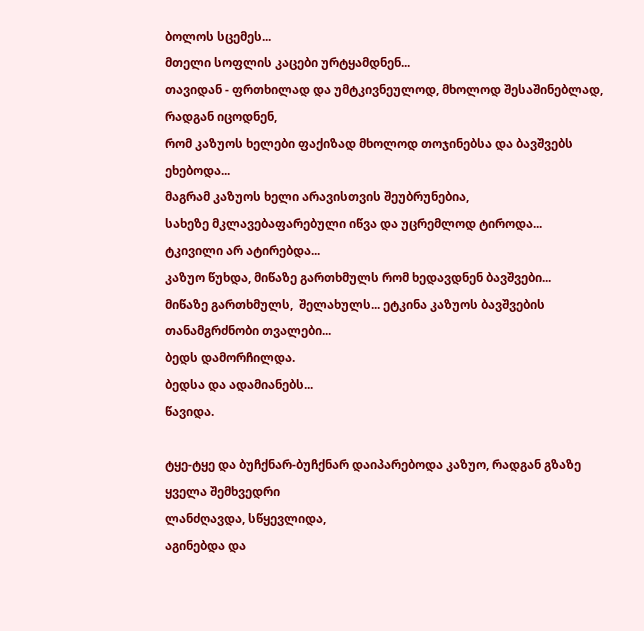ბოლოს სცემეს...
მთელი სოფლის კაცები ურტყამდნენ...
თავიდან - ფრთხილად და უმტკივნეულოდ, მხოლოდ შესაშინებლად,
რადგან იცოდნენ,
რომ კაზუოს ხელები ფაქიზად მხოლოდ თოჯინებსა და ბავშვებს ეხებოდა...
მაგრამ კაზუოს ხელი არავისთვის შეუბრუნებია,
სახეზე მკლავებაფარებული იწვა და უცრემლოდ ტიროდა...
ტკივილი არ ატირებდა...
კაზუო წუხდა, მიწაზე გართხმულს რომ ხედავდნენ ბავშვები...
მიწაზე გართხმულს,  შელახულს... ეტკინა კაზუოს ბავშვების თანამგრძნობი თვალები...
ბედს დამორჩილდა.
ბედსა და ადამიანებს...
წავიდა.

ტყე-ტყე და ბუჩქნარ-ბუჩქნარ დაიპარებოდა კაზუო, რადგან გზაზე ყველა შემხვედრი
ლანძღავდა, სწყევლიდა,
აგინებდა და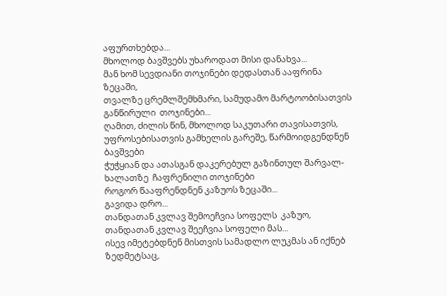აფურთხებდა...
მხოლოდ ბავშვებს უხაროდათ მისი დანახვა...
მან ხომ სევდიანი თოჯინები დედასთან ააფრინა ზეცაში,
თვალზე ცრემლშემხმარი, სამუდამო მარტოობისათვის
განწირული  თოჯინები...
ღამით, ძილის წინ, მხოლოდ საკუთარი თავისათვის, უფროსებისათვის გამხელის გარეშე, წარმოიდგენდნენ  ბავშვები
ჭუჭყიან და ათასგან დაკერებულ გაზინთულ შარვალ-ხალათზე  ჩაფრენილი თოჯინები
როგორ წააფრენდნენ კაზუოს ზეცაში...
გავიდა დრო...
თანდათან კვლავ შემოეჩვია სოფელს  კაზუო,
თანდათან კვლავ შეეჩვია სოფელი მას...
ისევ იმეტებდნენ მისთვის სამადლო ლუკმას ან იქნებ ზედმეტსაც,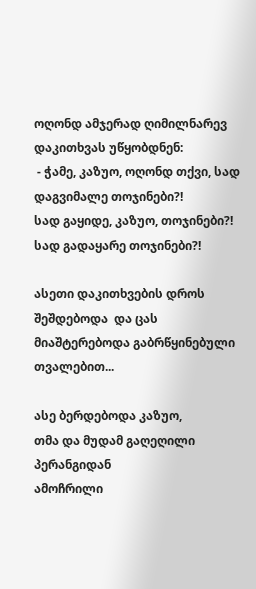ოღონდ ამჯერად ღიმილნარევ დაკითხვას უწყობდნენ:
 - ჭამე, კაზუო, ოღონდ თქვი, სად დაგვიმალე თოჯინები?!
სად გაყიდე, კაზუო, თოჯინები?! სად გადაყარე თოჯინები?!

ასეთი დაკითხვების დროს შეშდებოდა  და ცას მიაშტერებოდა გაბრწყინებული თვალებით...

ასე ბერდებოდა კაზუო,
თმა და მუდამ გაღეღილი პერანგიდან
ამოჩრილი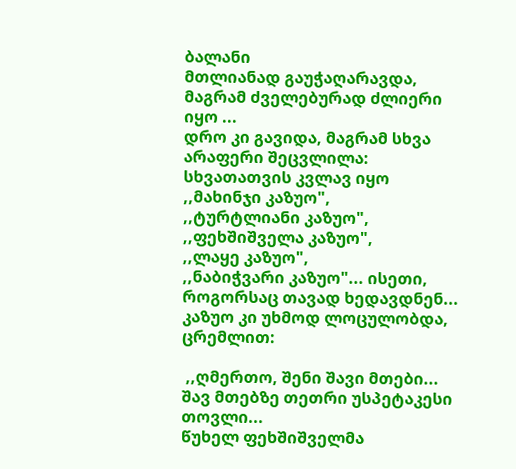ბალანი
მთლიანად გაუჭაღარავდა,
მაგრამ ძველებურად ძლიერი იყო ...
დრო კი გავიდა, მაგრამ სხვა არაფერი შეცვლილა: სხვათათვის კვლავ იყო
,,მახინჯი კაზუო",
,,ტურტლიანი კაზუო",
,,ფეხშიშველა კაზუო",
,,ლაყე კაზუო",
,,ნაბიჭვარი კაზუო"... ისეთი, როგორსაც თავად ხედავდნენ...
კაზუო კი უხმოდ ლოცულობდა, ცრემლით:

 ,,ღმერთო, შენი შავი მთები...
შავ მთებზე თეთრი უსპეტაკესი თოვლი...
წუხელ ფეხშიშველმა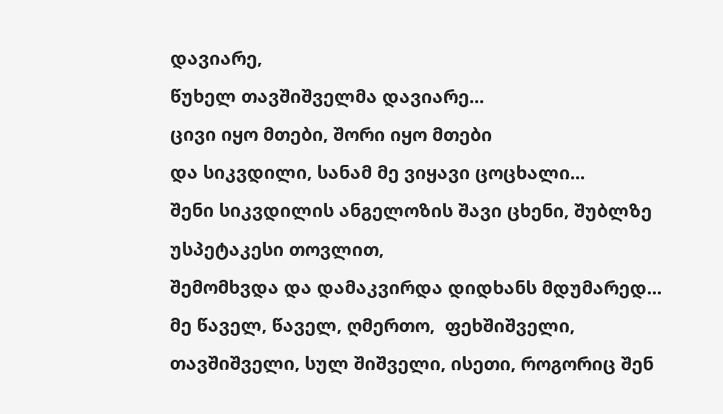დავიარე,
წუხელ თავშიშველმა დავიარე...
ცივი იყო მთები, შორი იყო მთები
და სიკვდილი, სანამ მე ვიყავი ცოცხალი...
შენი სიკვდილის ანგელოზის შავი ცხენი, შუბლზე  უსპეტაკესი თოვლით,
შემომხვდა და დამაკვირდა დიდხანს მდუმარედ...
მე წაველ, წაველ, ღმერთო,  ფეხშიშველი, თავშიშველი, სულ შიშველი, ისეთი, როგორიც შენ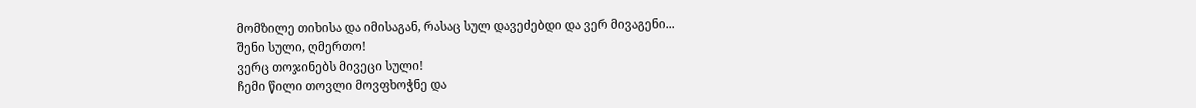მომზილე თიხისა და იმისაგან, რასაც სულ დავეძებდი და ვერ მივაგენი...
შენი სული, ღმერთო!
ვერც თოჯინებს მივეცი სული!
ჩემი წილი თოვლი მოვფხოჭნე და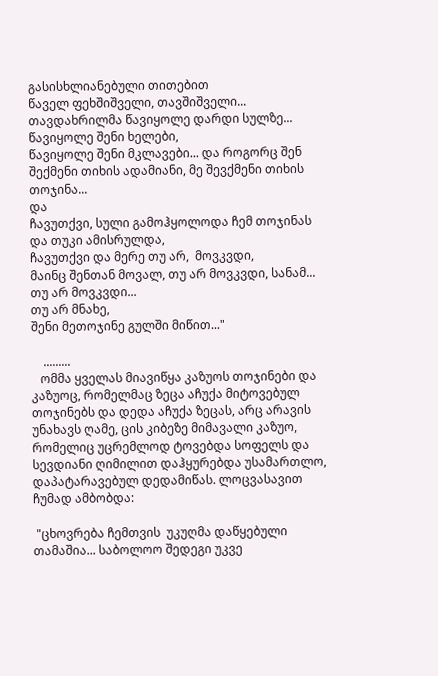გასისხლიანებული თითებით
წაველ ფეხშიშველი, თავშიშველი...
თავდახრილმა წავიყოლე დარდი სულზე...
წავიყოლე შენი ხელები,
წავიყოლე შენი მკლავები... და როგორც შენ შექმენი თიხის ადამიანი, მე შევქმენი თიხის თოჯინა...
და
ჩავუთქვი, სული გამოჰყოლოდა ჩემ თოჯინას და თუკი ამისრულდა,
ჩავუთქვი და მერე თუ არ,  მოვკვდი,
მაინც შენთან მოვალ, თუ არ მოვკვდი, სანამ...
თუ არ მოვკვდი...
თუ არ მნახე,
შენი მეთოჯინე გულში მიწით..."

    .........
   ომმა ყველას მიავიწყა კაზუოს თოჯინები და
კაზუოც, რომელმაც ზეცა აჩუქა მიტოვებულ თოჯინებს და დედა აჩუქა ზეცას, არც არავის უნახავს ღამე, ცის კიბეზე მიმავალი კაზუო, რომელიც უცრემლოდ ტოვებდა სოფელს და სევდიანი ღიმილით დაჰყურებდა უსამართლო, დაპატარავებულ დედამიწას. ლოცვასავით ჩუმად ამბობდა:

 "ცხოვრება ჩემთვის  უკუღმა დაწყებული თამაშია... საბოლოო შედეგი უკვე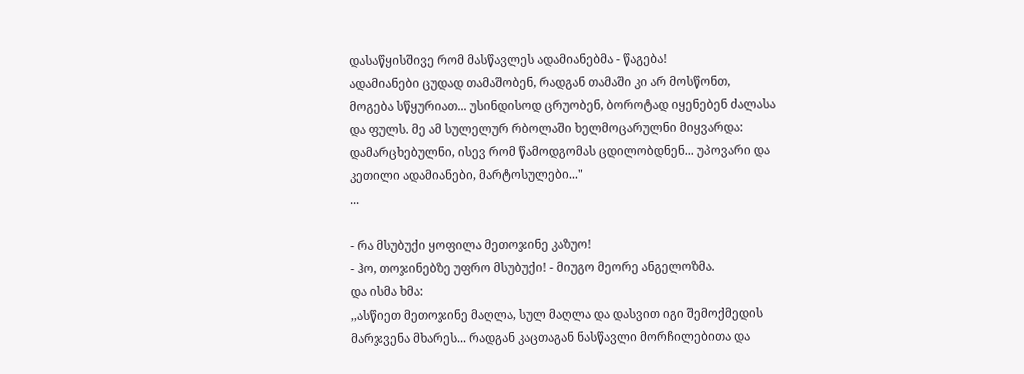დასაწყისშივე რომ მასწავლეს ადამიანებმა - წაგება!
ადამიანები ცუდად თამაშობენ, რადგან თამაში კი არ მოსწონთ,  მოგება სწყურიათ... უსინდისოდ ცრუობენ, ბოროტად იყენებენ ძალასა და ფულს. მე ამ სულელურ რბოლაში ხელმოცარულნი მიყვარდა: დამარცხებულნი, ისევ რომ წამოდგომას ცდილობდნენ... უპოვარი და კეთილი ადამიანები, მარტოსულები..."
...

- რა მსუბუქი ყოფილა მეთოჯინე კაზუო!
- ჰო, თოჯინებზე უფრო მსუბუქი! - მიუგო მეორე ანგელოზმა.
და ისმა ხმა:
,,ასწიეთ მეთოჯინე მაღლა, სულ მაღლა და დასვით იგი შემოქმედის მარჯვენა მხარეს... რადგან კაცთაგან ნასწავლი მორჩილებითა და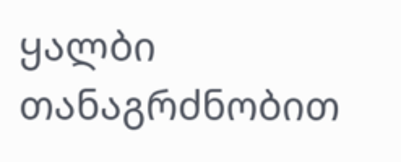ყალბი თანაგრძნობით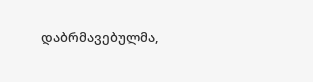დაბრმავებულმა,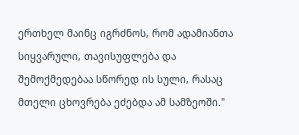ერთხელ მაინც იგრძნოს, რომ ადამიანთა სიყვარული, თავისუფლება და შემოქმედებაა სწორედ ის სული, რასაც მთელი ცხოვრება ეძებდა ამ სამზეოში."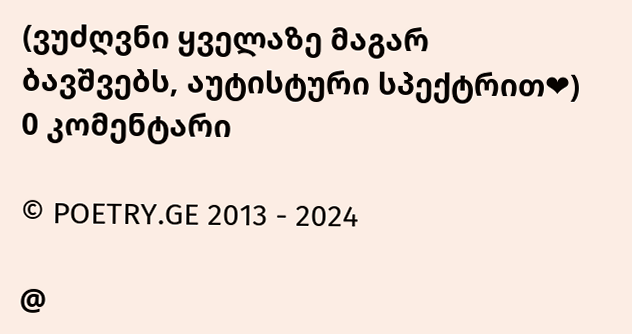(ვუძღვნი ყველაზე მაგარ ბავშვებს, აუტისტური სპექტრით❤)
0 კომენტარი

© POETRY.GE 2013 - 2024

@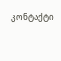კონტაქტი